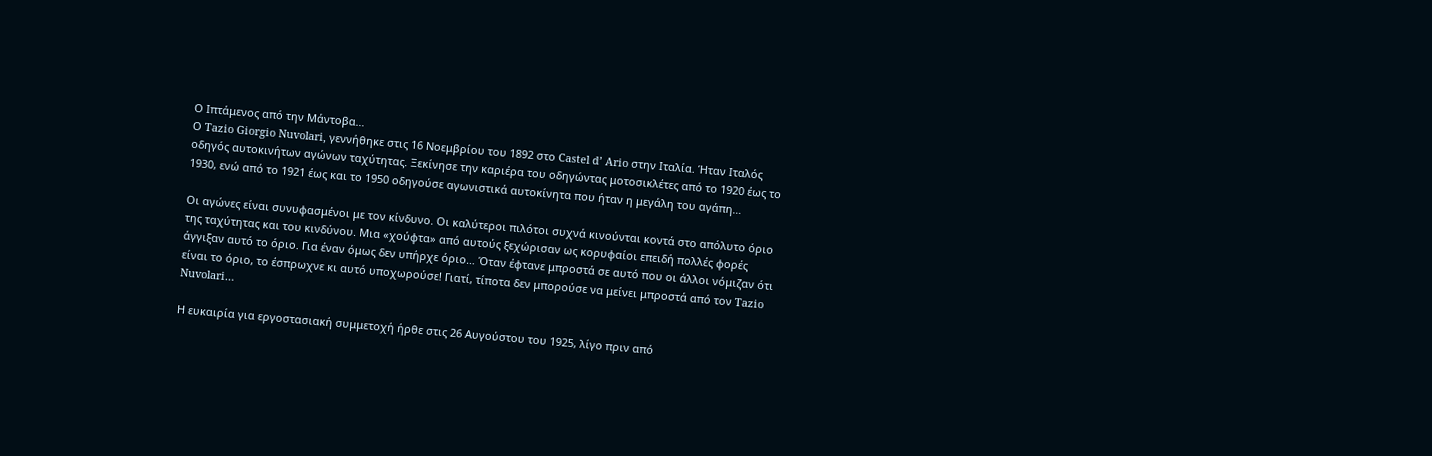Ο Ιπτάμενος από την Μάντοβα…
Ο Tazio Giorgio Nuvolari, γεννήθηκε στις 16 Νοεμβρίου του 1892 στο Castel d’ Ario στην Ιταλία. Ήταν Ιταλός οδηγός αυτοκινήτων αγώνων ταχύτητας. Ξεκίνησε την καριέρα του οδηγώντας μοτοσικλέτες από το 1920 έως το 1930, ενώ από το 1921 έως και το 1950 οδηγούσε αγωνιστικά αυτοκίνητα που ήταν η μεγάλη του αγάπη…

Οι αγώνες είναι συνυφασμένοι με τον κίνδυνο. Οι καλύτεροι πιλότοι συχνά κινούνται κοντά στο απόλυτο όριο της ταχύτητας και του κινδύνου. Μια «χούφτα» από αυτούς ξεχώρισαν ως κορυφαίοι επειδή πολλές φορές άγγιξαν αυτό το όριο. Για έναν όμως δεν υπήρχε όριο… Όταν έφτανε μπροστά σε αυτό που οι άλλοι νόμιζαν ότι είναι το όριο, το έσπρωχνε κι αυτό υποχωρούσε! Γιατί, τίποτα δεν μπορούσε να μείνει μπροστά από τον Tazio Nuvolari…

Η ευκαιρία για εργοστασιακή συμμετοχή ήρθε στις 26 Αυγούστου του 1925, λίγο πριν από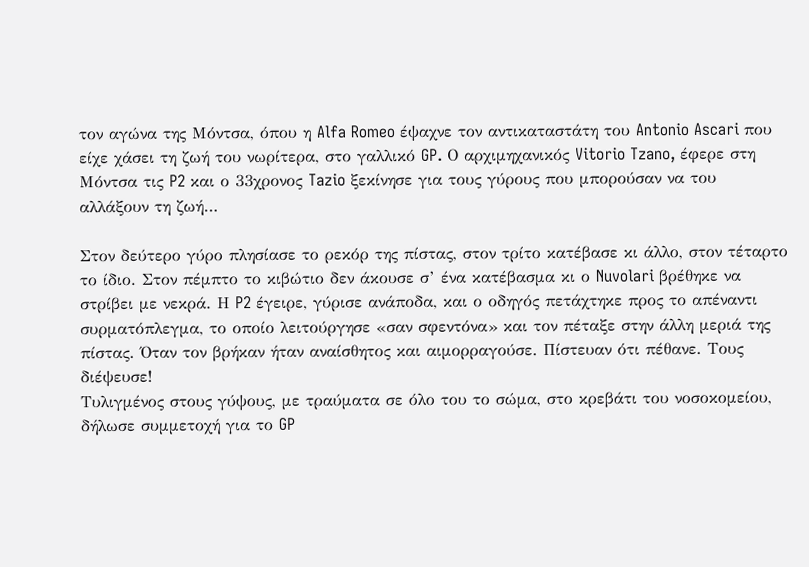τον αγώνα της Μόντσα, όπου η Alfa Romeo έψαχνε τον αντικαταστάτη του Antonio Ascari που είχε χάσει τη ζωή του νωρίτερα, στο γαλλικό GP. Ο αρχιμηχανικός Vitorio Tzano, έφερε στη Μόντσα τις P2 και ο 33χρονος Tazio ξεκίνησε για τους γύρους που μπορούσαν να του αλλάξουν τη ζωή…

Στον δεύτερο γύρο πλησίασε το ρεκόρ της πίστας, στον τρίτο κατέβασε κι άλλο, στον τέταρτο το ίδιο. Στον πέμπτο το κιβώτιο δεν άκουσε σ’ ένα κατέβασμα κι ο Nuvolari βρέθηκε να στρίβει με νεκρά. Η P2 έγειρε, γύρισε ανάποδα, και ο οδηγός πετάχτηκε προς το απέναντι συρματόπλεγμα, το οποίο λειτούργησε «σαν σφεντόνα» και τον πέταξε στην άλλη μεριά της πίστας. Όταν τον βρήκαν ήταν αναίσθητος και αιμορραγούσε. Πίστευαν ότι πέθανε. Τους διέψευσε!
Τυλιγμένος στους γύψους, με τραύματα σε όλο του το σώμα, στο κρεβάτι του νοσοκομείου, δήλωσε συμμετοχή για το GP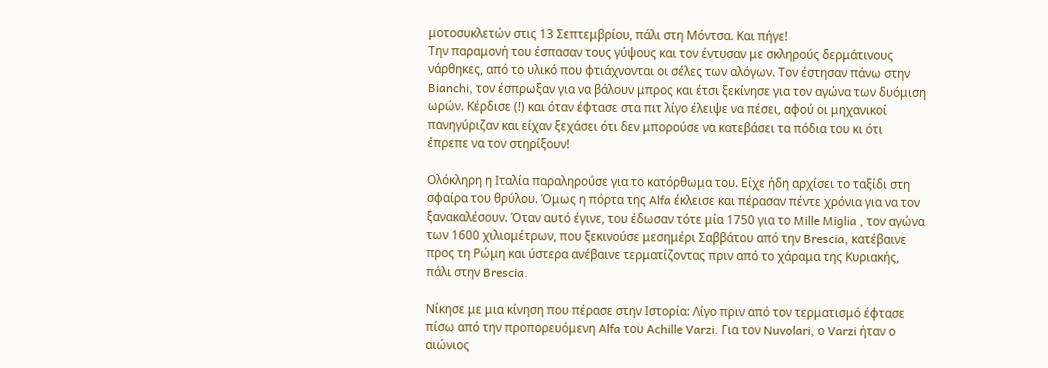μοτοσυκλετών στις 13 Σεπτεμβρίου, πάλι στη Μόντσα. Και πήγε!
Την παραμονή του έσπασαν τους γύψους και τον έντυσαν με σκληρούς δερμάτινους νάρθηκες, από το υλικό που φτιάχνονται οι σέλες των αλόγων. Τον έστησαν πάνω στην Bianchi, τον έσπρωξαν για να βάλουν μπρος και έτσι ξεκίνησε για τον αγώνα των δυόμιση ωρών. Κέρδισε (!) και όταν έφτασε στα πιτ λίγο έλειψε να πέσει, αφού οι μηχανικοί πανηγύριζαν και είχαν ξεχάσει ότι δεν μπορούσε να κατεβάσει τα πόδια του κι ότι έπρεπε να τον στηρίξουν!

Ολόκληρη η Ιταλία παραληρούσε για το κατόρθωμα του. Είχε ήδη αρχίσει το ταξίδι στη σφαίρα του θρύλου. Όμως η πόρτα της Alfa έκλεισε και πέρασαν πέντε χρόνια για να τον ξανακαλέσουν. Όταν αυτό έγινε, του έδωσαν τότε μία 1750 για το Mille Miglia , τον αγώνα των 1600 χιλιομέτρων, που ξεκινούσε μεσημέρι Σαββάτου από την Brescia, κατέβαινε προς τη Ρώμη και ύστερα ανέβαινε τερματίζοντας πριν από το χάραμα της Κυριακής, πάλι στην Brescia.

Νίκησε με μια κίνηση που πέρασε στην Ιστορία: Λίγο πριν από τον τερματισμό έφτασε πίσω από την προπορευόμενη Alfa του Achille Varzi. Για τον Nuvolari, ο Varzi ήταν ο αιώνιος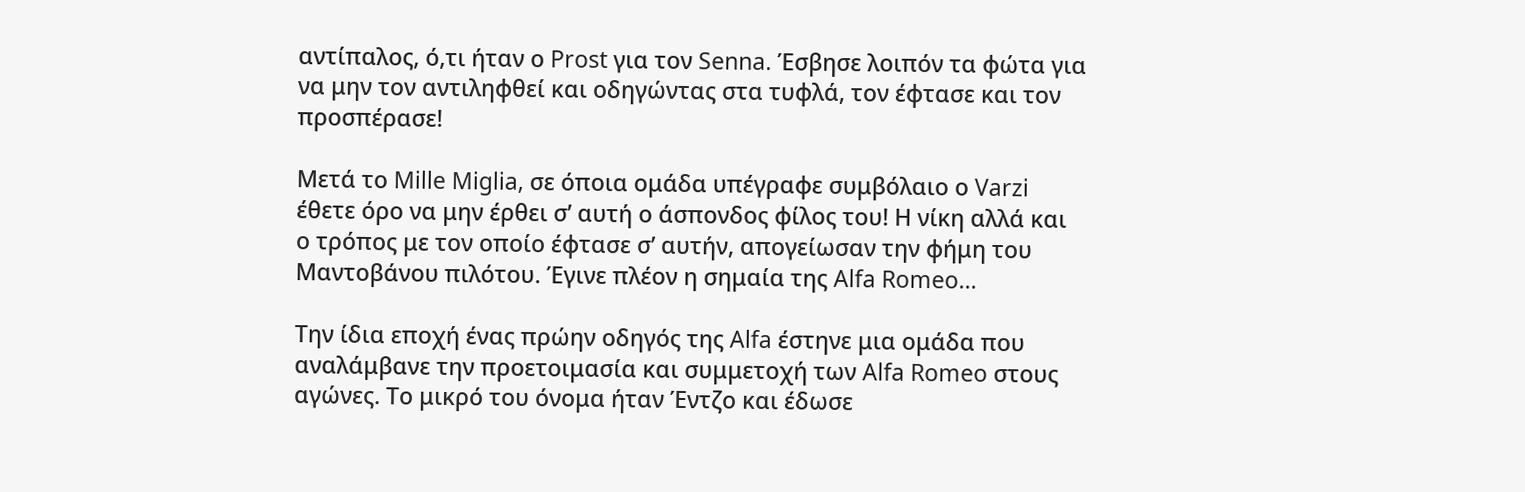αντίπαλος, ό,τι ήταν ο Prost για τον Senna. Έσβησε λοιπόν τα φώτα για να μην τον αντιληφθεί και οδηγώντας στα τυφλά, τον έφτασε και τον προσπέρασε!

Μετά το Mille Miglia, σε όποια ομάδα υπέγραφε συμβόλαιο ο Varzi έθετε όρο να μην έρθει σ’ αυτή ο άσπονδος φίλος του! Η νίκη αλλά και ο τρόπος με τον οποίο έφτασε σ’ αυτήν, απογείωσαν την φήμη του Μαντοβάνου πιλότου. Έγινε πλέον η σημαία της Alfa Romeo…

Την ίδια εποχή ένας πρώην οδηγός της Alfa έστηνε μια ομάδα που αναλάμβανε την προετοιμασία και συμμετοχή των Alfa Romeo στους αγώνες. Το μικρό του όνομα ήταν Έντζο και έδωσε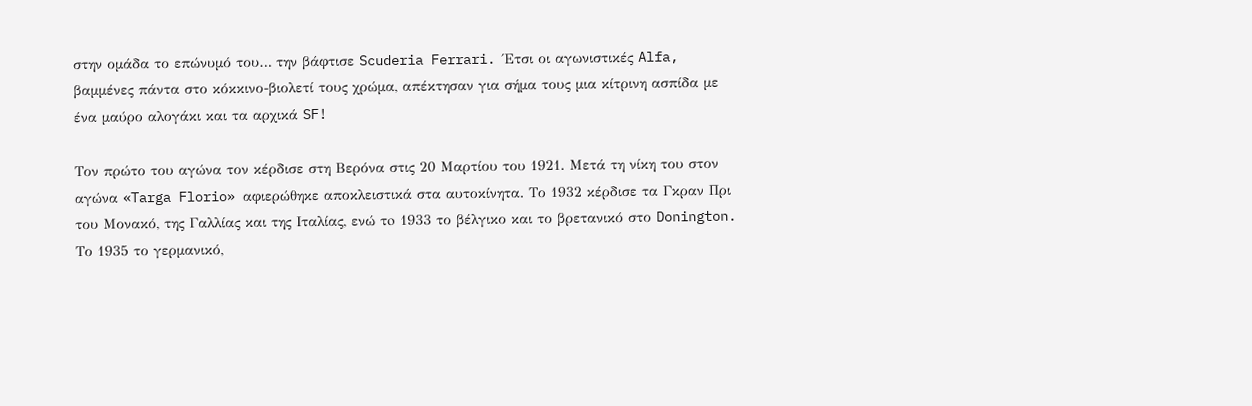στην ομάδα το επώνυμό του… την βάφτισε Scuderia Ferrari. Έτσι οι αγωνιστικές Alfa, βαμμένες πάντα στο κόκκινο-βιολετί τους χρώμα, απέκτησαν για σήμα τους μια κίτρινη ασπίδα με ένα μαύρο αλογάκι και τα αρχικά SF!

Τον πρώτο του αγώνα τον κέρδισε στη Βερόνα στις 20 Μαρτίου του 1921. Μετά τη νίκη του στον αγώνα «Targa Florio» αφιερώθηκε αποκλειστικά στα αυτοκίνητα. Το 1932 κέρδισε τα Γκραν Πρι του Μονακό, της Γαλλίας και της Ιταλίας, ενώ τo 1933 το βέλγικο και το βρετανικό στο Donington. Το 1935 το γερμανικό,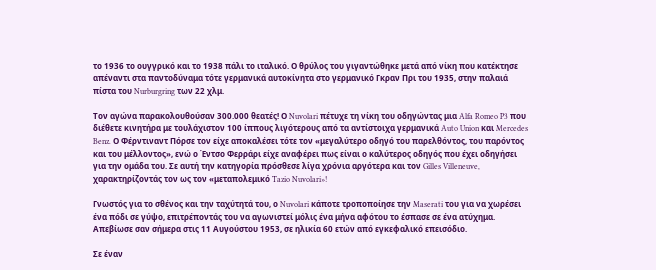το 1936 το ουγγρικό και το 1938 πάλι το ιταλικό. Ο θρύλος του γιγαντώθηκε μετά από νίκη που κατέκτησε απέναντι στα παντοδύναμα τότε γερμανικά αυτοκίνητα στο γερμανικό Γκραν Πρι του 1935, στην παλαιά πίστα του Nurburgring των 22 χλμ.

Τον αγώνα παρακολουθούσαν 300.000 θεατές! Ο Nuvolari πέτυχε τη νίκη του οδηγώντας μια Alfa Romeo P3 που διέθετε κινητήρα με τουλάχιστον 100 ίππους λιγότερους από τα αντίστοιχα γερμανικά Auto Union και Mercedes Benz. Ο Φέρντιναντ Πόρσε τον είχε αποκαλέσει τότε τον «μεγαλύτερο οδηγό του παρελθόντος, του παρόντος και του μέλλοντος», ενώ ο Έντσο Φερράρι είχε αναφέρει πως είναι ο καλύτερος οδηγός που έχει οδηγήσει για την ομάδα του. Σε αυτή την κατηγορία πρόσθεσε λίγα χρόνια αργότερα και τον Gilles Villeneuve, χαρακτηρίζοντάς τον ως τον «μεταπολεμικό Tazio Nuvolari»!

Γνωστός για το σθένος και την ταχύτητά του, ο Nuvolari κάποτε τροποποίησε την Maserati του για να χωρέσει ένα πόδι σε γύψο, επιτρέποντάς του να αγωνιστεί μόλις ένα μήνα αφότου το έσπασε σε ένα ατύχημα. Απεβίωσε σαν σήμερα στις 11 Αυγούστου 1953, σε ηλικία 60 ετών από εγκεφαλικό επεισόδιο.

Σε έναν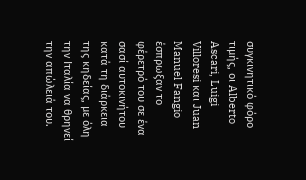συγκινητικό φόρο τιμής, οι Alberto Ascari, Luigi Villoresi και Juan Manuel Fangio έσπρωξαν το φέρετρό του σε ένα σασί αυτοκινήτου κατά τη διάρκεια της κηδείας, με όλη την Ιταλία να θρηνεί την απώλειά του.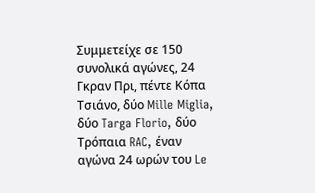Συμμετείχε σε 150 συνολικά αγώνες, 24 Γκραν Πρι, πέντε Κόπα Τσιάνο, δύο Mille Miglia, δύο Targa Florio, δύο Τρόπαια RAC, έναν αγώνα 24 ωρών του Le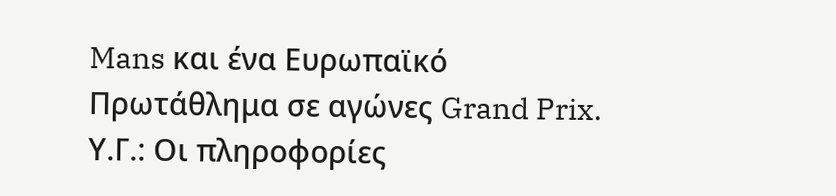Mans και ένα Ευρωπαϊκό Πρωτάθλημα σε αγώνες Grand Prix.
Υ.Γ.: Οι πληροφορίες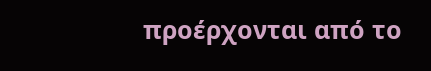προέρχονται από το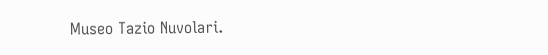Museo Tazio Nuvolari.